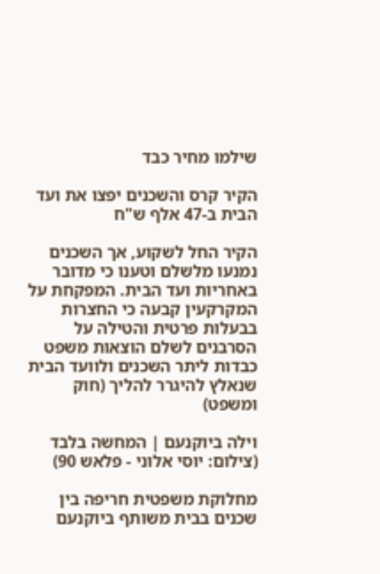שילמו מחיר כבד

הקיר קרס והשכנים יפצו את ועד הבית ב-47 אלף ש"ח

הקיר החל לשקוע, אך השכנים נמנעו מלשלם וטענו כי מדובר באחריות ועד הבית. המפקחת על המקרקעין קבעה כי החצרות בבעלות פרטית והטילה על הסרבנים לשלם הוצאות משפט כבדות ליתר השכנים ולוועד הבית שנאלץ להיגרר להליך (חוק ומשפט)

וילה ביוקנעם | המחשה בלבד (צילום: יוסי אלוני - פלאש 90)

מחלוקת משפטית חריפה בין שכנים בבית משותף ביוקנעם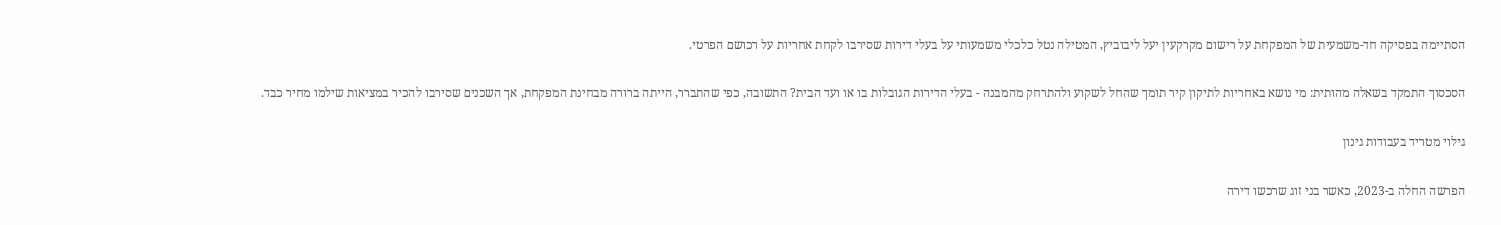הסתיימה בפסיקה חד-משמעית של המפקחת על רישום מקרקעין יעל ליבוביץ, המטילה נטל כלכלי משמעותי על בעלי דירות שסירבו לקחת אחריות על רכושם הפרטי.

הסכסוך התמקד בשאלה מהותית: מי נושא באחריות לתיקון קיר תומך שהחל לשקוע ולהתרחק מהמבנה - בעלי הדירות הגובלות בו או ועד הבית? התשובה, כפי שהתברר, הייתה ברורה מבחינת המפקחת, אך השכנים שסירבו להכיר במציאות שילמו מחיר כבד.

גילוי מטריד בעבודות גינון

הפרשה החלה ב-2023, כאשר בני זוג שרכשו דירה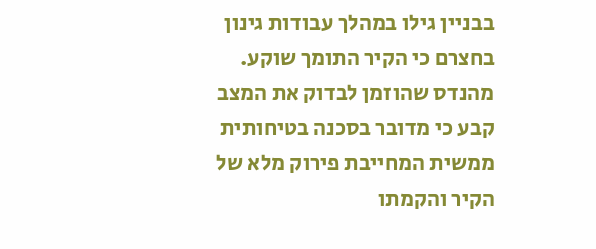בבניין גילו במהלך עבודות גינון בחצרם כי הקיר התומך שוקע. מהנדס שהוזמן לבדוק את המצב קבע כי מדובר בסכנה בטיחותית ממשית המחייבת פירוק מלא של הקיר והקמתו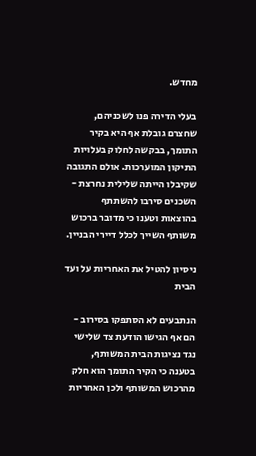מחדש.

בעלי הדירה פנו לשכניהם, שחצרם גובלת אף היא בקיר התומך, בבקשה לחלוק בעלויות התיקון המוערכות. אולם התגובה שקיבלו הייתה שלילית נחרצת - השכנים סירבו להשתתף בהוצאות וטענו כי מדובר ברכוש משותף השייך לכלל דיירי הבניין.

ניסיון להטיל את האחריות על ועד הבית

הנתבעים לא הסתפקו בסירוב - הם אף הגישו הודעת צד שלישי נגד נציגות הבית המשותף, בטענה כי הקיר התומך הוא חלק מהרכוש המשותף ולכן האחריות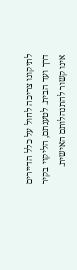לתיקונו צריכה לחול על כלל הדיירים דרך ועד הבית. לטענתם, הליקוי בקיר אינו קשור להתנהלותם האישית.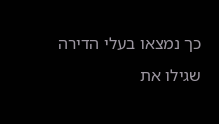כך נמצאו בעלי הדירה שגילו את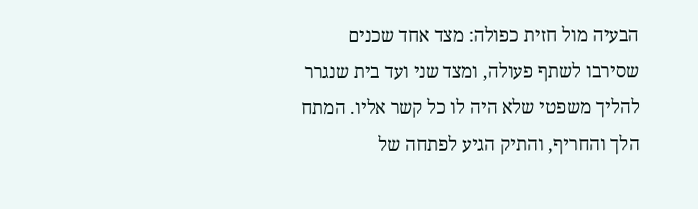הבעיה מול חזית כפולה: מצד אחד שכנים שסירבו לשתף פעולה, ומצד שני ועד בית שנגרר להליך משפטי שלא היה לו כל קשר אליו. המתח הלך והחריף, והתיק הגיע לפתחה של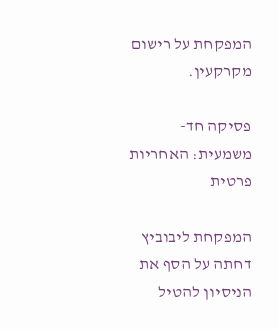המפקחת על רישום מקרקעין.

פסיקה חד-משמעית: האחריות פרטית

המפקחת ליבוביץ דחתה על הסף את הניסיון להטיל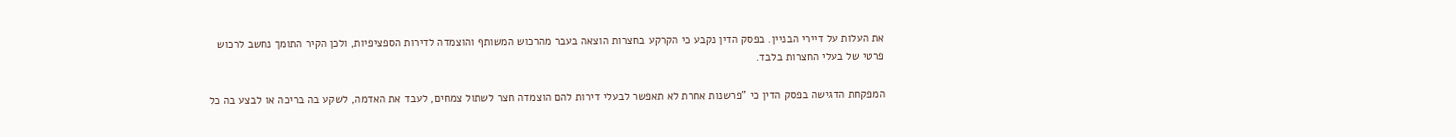את העלות על דיירי הבניין. בפסק הדין נקבע כי הקרקע בחצרות הוצאה בעבר מהרכוש המשותף והוצמדה לדירות הספציפיות, ולכן הקיר התומך נחשב לרכוש פרטי של בעלי החצרות בלבד.

המפקחת הדגישה בפסק הדין כי "פרשנות אחרת לא תאפשר לבעלי דירות להם הוצמדה חצר לשתול צמחים, לעבד את האדמה, לשקע בה בריכה או לבצע בה כל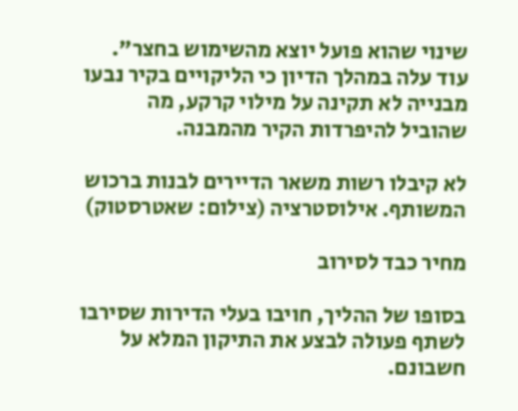שינוי שהוא פועל יוצא מהשימוש בחצר". עוד עלה במהלך הדיון כי הליקויים בקיר נבעו מבנייה לא תקינה על מילוי קרקע, מה שהוביל להיפרדות הקיר מהמבנה.

לא קיבלו רשות משאר הדיירים לבנות ברכוש המשותף. אילוסטרציה (צילום: שאטרסטוק)

מחיר כבד לסירוב

בסופו של ההליך, חויבו בעלי הדירות שסירבו לשתף פעולה לבצע את התיקון המלא על חשבונם.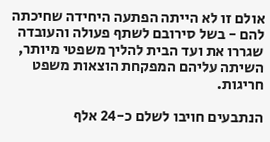אולם זו לא הייתה הפתעה היחידה שחיכתה להם - בשל סירובם לשתף פעולה והעובדה שגררו את ועד הבית להליך משפטי מיותר, השיתה עליהם המפקחת הוצאות משפט חריגות.

הנתבעים חויבו לשלם כ-24 אלף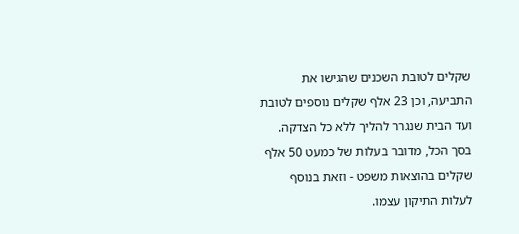שקלים לטובת השכנים שהגישו את התביעה, וכן 23 אלף שקלים נוספים לטובת ועד הבית שנגרר להליך ללא כל הצדקה. בסך הכל, מדובר בעלות של כמעט 50 אלף שקלים בהוצאות משפט - וזאת בנוסף לעלות התיקון עצמו.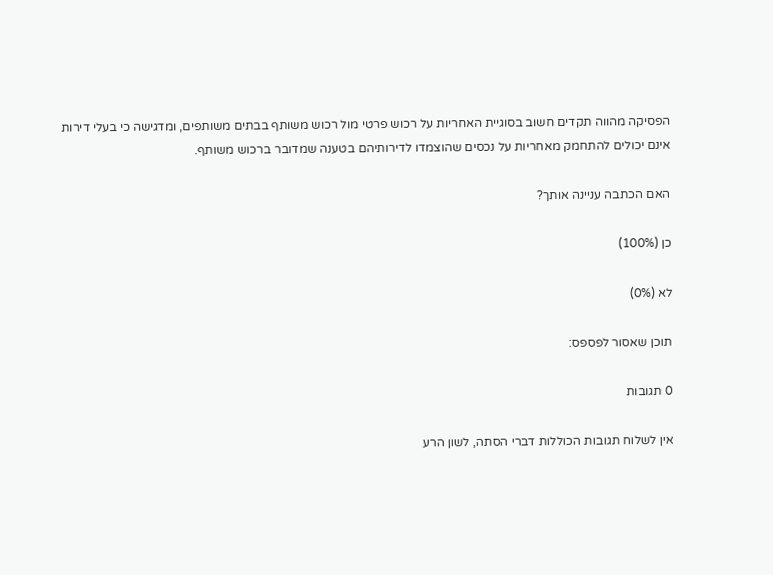הפסיקה מהווה תקדים חשוב בסוגיית האחריות על רכוש פרטי מול רכוש משותף בבתים משותפים, ומדגישה כי בעלי דירות אינם יכולים להתחמק מאחריות על נכסים שהוצמדו לדירותיהם בטענה שמדובר ברכוש משותף.

האם הכתבה עניינה אותך?

כן (100%)

לא (0%)

תוכן שאסור לפספס:

0 תגובות

אין לשלוח תגובות הכוללות דברי הסתה, לשון הרע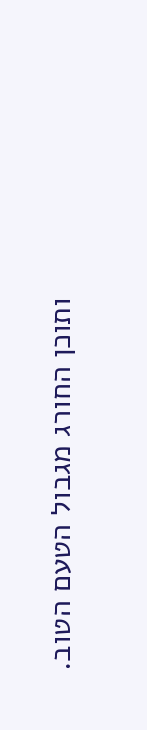ותוכן החורג מגבול הטעם הטוב.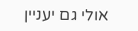אולי גם יעניין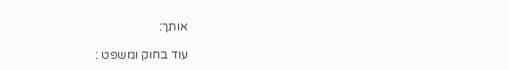אותך:

עוד בחוק ומשפט :